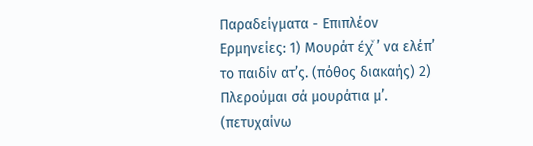Παραδείγματα - Επιπλέον Ερμηνείες: 1) Μουράτ έχͮ ’ να ελέπ’ το παιδίν ατ’ς. (πόθος διακαής) 2) Πλερούμαι σά μουράτια μ’. (πετυχαίνω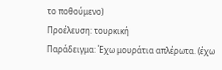το ποθούμενο)
Προέλευση: τουρκική
Παράδειγμα: Έχω μουράτια απλέρωτα. (έχω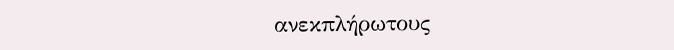ανεκπλήρωτους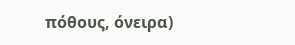πόθους, όνειρα)